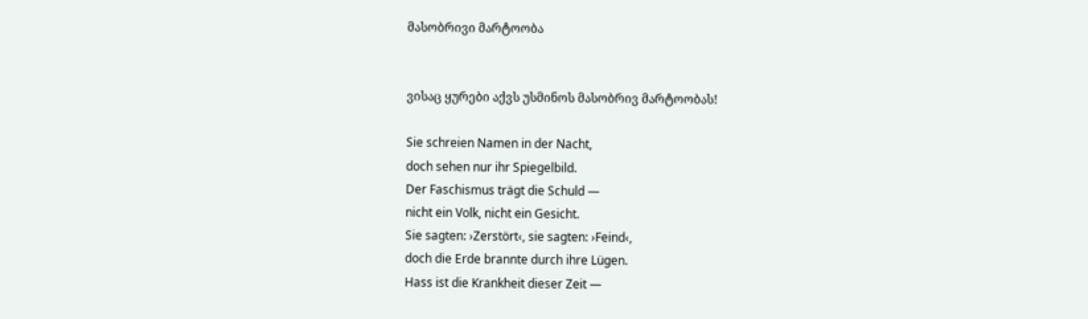მასობრივი მარტოობა


ვისაც ყურები აქვს უსმინოს მასობრივ მარტოობას!

Sie schreien Namen in der Nacht,
doch sehen nur ihr Spiegelbild.
Der Faschismus trägt die Schuld —
nicht ein Volk, nicht ein Gesicht.
Sie sagten: ›Zerstört‹, sie sagten: ›Feind‹,
doch die Erde brannte durch ihre Lügen.
Hass ist die Krankheit dieser Zeit —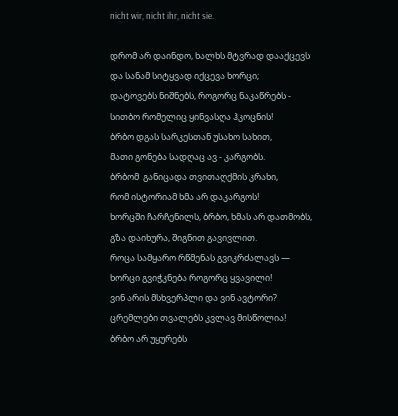nicht wir, nicht ihr, nicht sie.

დრომ არ დაინდო, ხალხს მტვრად დააქცევს
და სანამ სიტყვად იქცევა ხორცი;
დატოვებს ნიშნებს, როგორც ნაკაწრებს -
სითბო რომელიც ყინვასღა ჰკოცნის!
ბრბო დგას სარკესთან უსახო სახით,
მათი გონება სადღაც ავ - კარგობს.
ბრბომ  განიცადა თვითაღქმის კრახი,
რომ ისტორიამ ხმა არ დაკარგოს!
ხორცში ჩარჩენილს, ბრბო, ხმას არ დათმობს,
გზა დაიხურა, შიგნით გავივლით.
როცა სამყარო რწმენას გვიკრძალავს —
ხორცი გვიჭკნება როგორც ყვავილი!
ვინ არის მსხვერპლი და ვინ ავტორი?
ცრემლები თვალებს კვლავ მისწოლია!
ბრბო არ უყურებს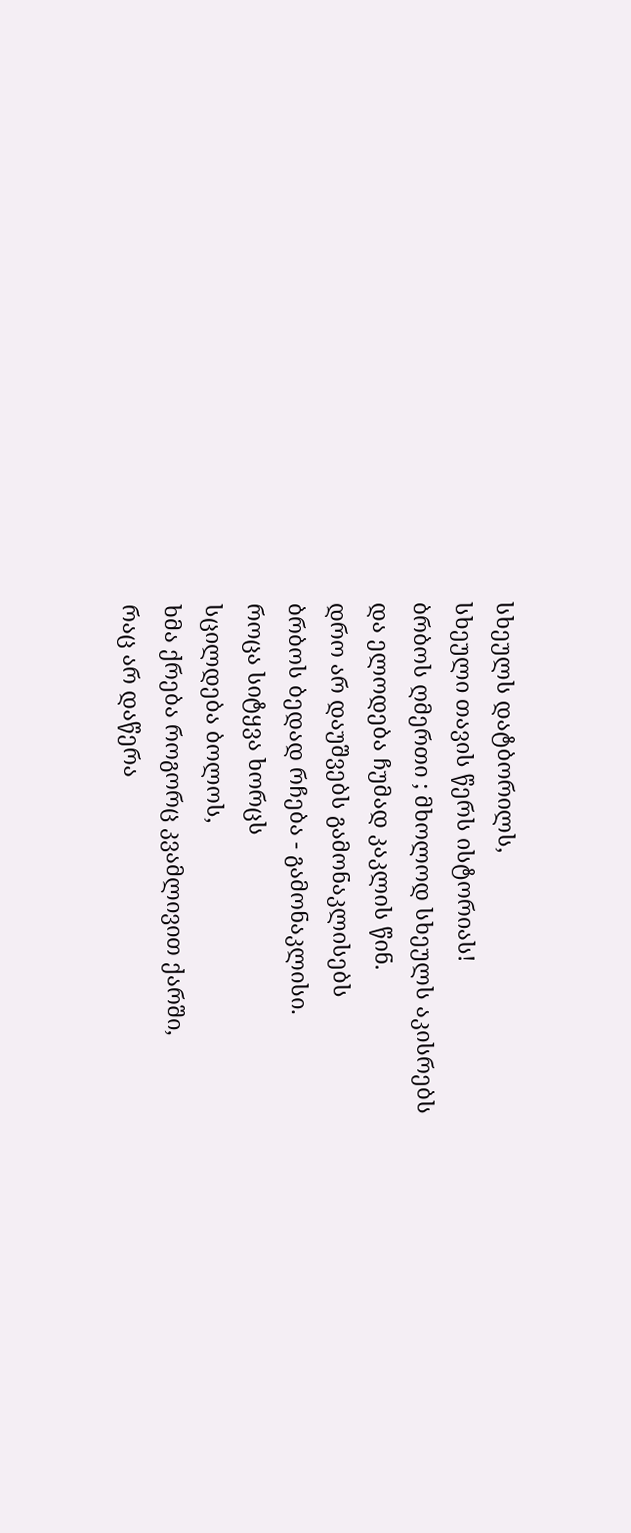სხეულს დატბორილს,
სხეული თავის წერს ისტორიას!
ბრბოს ღმერთი ; მხოლოდ სხეულს აკისრებს
და ელოდება ჩუმად კაკლის წინ.
დრო არ დაუშვებს გამონაკლისებს
ბრბოს ბედად რჩება - გამონაკლისი.
როცა სიტყვა ხორცს
სცილდება ბოლოს,
ხმა ქრება როგორც კვამლივით ქარში,
რაც არ დაწერა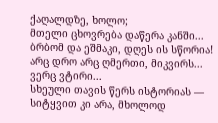ქაღალდზე, ხოლო;
მთელი ცხოვრება დაწერა კანში...
ბრბომ და ეშმაკი, დღეს ის სწორია!
არც დრო არც ღმერთი, მიკვირს... ვერც ვტირი...
სხეული თავის წერს ისტორიას —
სიტყვით კი არა, მხოლოდ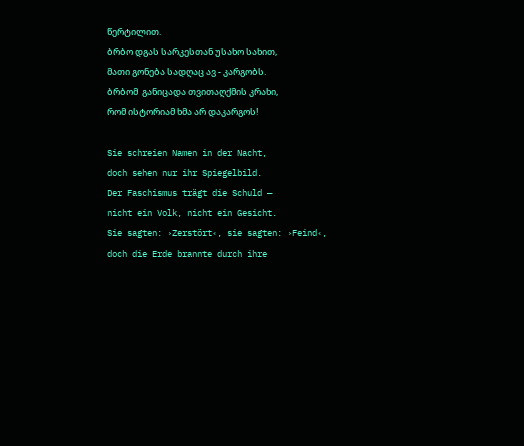წერტილით.
ბრბო დგას სარკესთან უსახო სახით,
მათი გონება სადღაც ავ - კარგობს.
ბრბომ  განიცადა თვითაღქმის კრახი,
რომ ისტორიამ ხმა არ დაკარგოს!

Sie schreien Namen in der Nacht,
doch sehen nur ihr Spiegelbild.
Der Faschismus trägt die Schuld —
nicht ein Volk, nicht ein Gesicht.
Sie sagten: ›Zerstört‹, sie sagten: ›Feind‹,
doch die Erde brannte durch ihre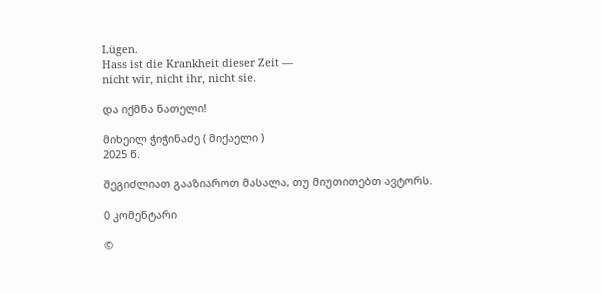Lügen.
Hass ist die Krankheit dieser Zeit —
nicht wir, nicht ihr, nicht sie.

და იქმნა ნათელი!

მიხეილ ჭიჭინაძე ( მიქაელი )
2025 წ.

შეგიძლიათ გააზიაროთ მასალა, თუ მიუთითებთ ავტორს.

0 კომენტარი

©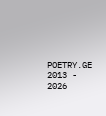POETRY.GE 2013 - 2026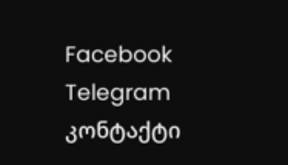Facebook Telegram კონტაქტი